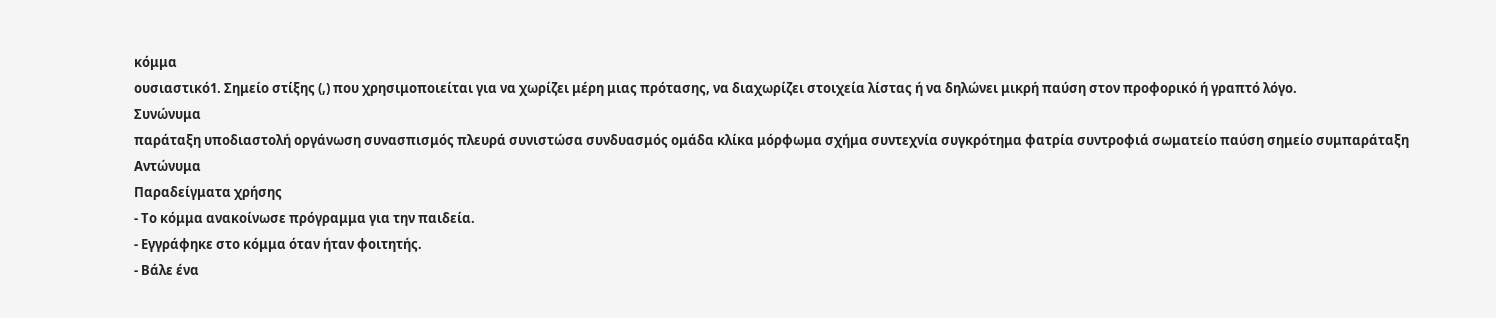κόμμα
ουσιαστικό1. Σημείο στίξης (,) που χρησιμοποιείται για να χωρίζει μέρη μιας πρότασης, να διαχωρίζει στοιχεία λίστας ή να δηλώνει μικρή παύση στον προφορικό ή γραπτό λόγο.
Συνώνυμα
παράταξη υποδιαστολή οργάνωση συνασπισμός πλευρά συνιστώσα συνδυασμός ομάδα κλίκα μόρφωμα σχήμα συντεχνία συγκρότημα φατρία συντροφιά σωματείο παύση σημείο συμπαράταξη
Αντώνυμα
Παραδείγματα χρήσης
- Το κόμμα ανακοίνωσε πρόγραμμα για την παιδεία.
- Εγγράφηκε στο κόμμα όταν ήταν φοιτητής.
- Βάλε ένα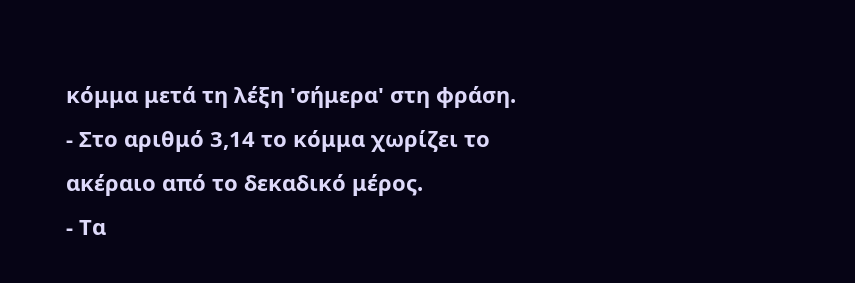κόμμα μετά τη λέξη 'σήμερα' στη φράση.
- Στο αριθμό 3,14 το κόμμα χωρίζει το ακέραιο από το δεκαδικό μέρος.
- Τα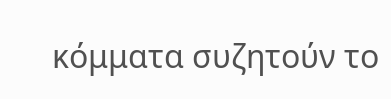κόμματα συζητούν το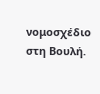νομοσχέδιο στη Βουλή.